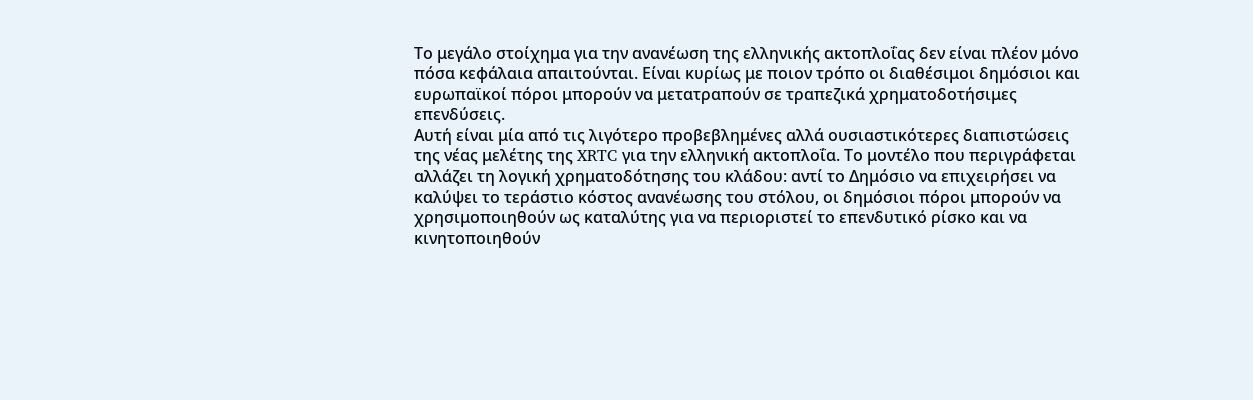Το μεγάλο στοίχημα για την ανανέωση της ελληνικής ακτοπλοΐας δεν είναι πλέον μόνο πόσα κεφάλαια απαιτούνται. Είναι κυρίως με ποιον τρόπο οι διαθέσιμοι δημόσιοι και ευρωπαϊκοί πόροι μπορούν να μετατραπούν σε τραπεζικά χρηματοδοτήσιμες επενδύσεις.
Αυτή είναι μία από τις λιγότερο προβεβλημένες αλλά ουσιαστικότερες διαπιστώσεις της νέας μελέτης της XRTC για την ελληνική ακτοπλοΐα. Το μοντέλο που περιγράφεται αλλάζει τη λογική χρηματοδότησης του κλάδου: αντί το Δημόσιο να επιχειρήσει να καλύψει το τεράστιο κόστος ανανέωσης του στόλου, οι δημόσιοι πόροι μπορούν να χρησιμοποιηθούν ως καταλύτης για να περιοριστεί το επενδυτικό ρίσκο και να κινητοποιηθούν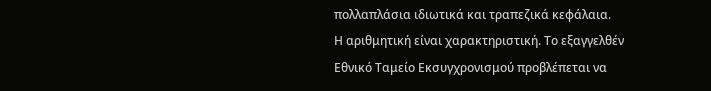πολλαπλάσια ιδιωτικά και τραπεζικά κεφάλαια.
Η αριθμητική είναι χαρακτηριστική. Το εξαγγελθέν Εθνικό Ταμείο Εκσυγχρονισμού προβλέπεται να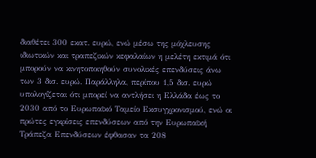διαθέτει 300 εκατ. ευρώ, ενώ μέσω της μόχλευσης ιδιωτικών και τραπεζικών κεφαλαίων η μελέτη εκτιμά ότι μπορούν να κινητοποιηθούν συνολικές επενδύσεις άνω των 3 δισ. ευρώ. Παράλληλα, περίπου 1,5 δισ. ευρώ υπολογίζεται ότι μπορεί να αντλήσει η Ελλάδα έως το 2030 από το Ευρωπαϊκό Ταμείο Εκσυγχρονισμού, ενώ οι πρώτες εγκρίσεις επενδύσεων από την Ευρωπαϊκή Τράπεζα Επενδύσεων έφθασαν τα 208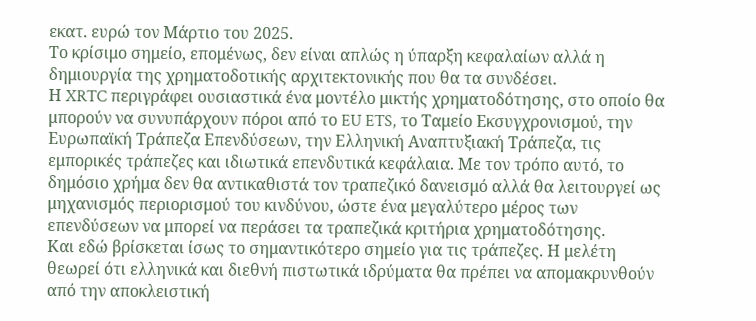εκατ. ευρώ τον Μάρτιο του 2025.
Το κρίσιμο σημείο, επομένως, δεν είναι απλώς η ύπαρξη κεφαλαίων αλλά η δημιουργία της χρηματοδοτικής αρχιτεκτονικής που θα τα συνδέσει.
Η XRTC περιγράφει ουσιαστικά ένα μοντέλο μικτής χρηματοδότησης, στο οποίο θα μπορούν να συνυπάρχουν πόροι από το EU ETS, το Ταμείο Εκσυγχρονισμού, την Ευρωπαϊκή Τράπεζα Επενδύσεων, την Ελληνική Αναπτυξιακή Τράπεζα, τις εμπορικές τράπεζες και ιδιωτικά επενδυτικά κεφάλαια. Με τον τρόπο αυτό, το δημόσιο χρήμα δεν θα αντικαθιστά τον τραπεζικό δανεισμό αλλά θα λειτουργεί ως μηχανισμός περιορισμού του κινδύνου, ώστε ένα μεγαλύτερο μέρος των επενδύσεων να μπορεί να περάσει τα τραπεζικά κριτήρια χρηματοδότησης.
Και εδώ βρίσκεται ίσως το σημαντικότερο σημείο για τις τράπεζες. Η μελέτη θεωρεί ότι ελληνικά και διεθνή πιστωτικά ιδρύματα θα πρέπει να απομακρυνθούν από την αποκλειστική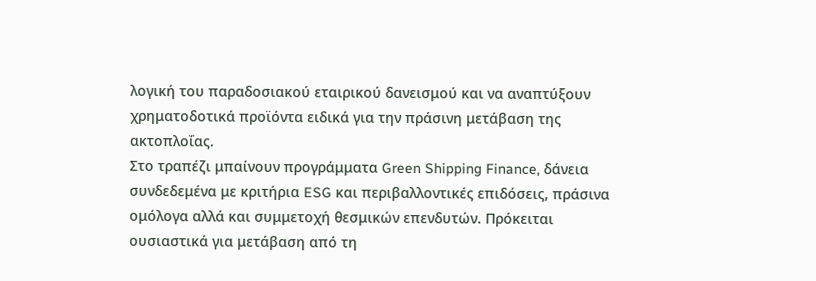λογική του παραδοσιακού εταιρικού δανεισμού και να αναπτύξουν χρηματοδοτικά προϊόντα ειδικά για την πράσινη μετάβαση της ακτοπλοΐας.
Στο τραπέζι μπαίνουν προγράμματα Green Shipping Finance, δάνεια συνδεδεμένα με κριτήρια ESG και περιβαλλοντικές επιδόσεις, πράσινα ομόλογα αλλά και συμμετοχή θεσμικών επενδυτών. Πρόκειται ουσιαστικά για μετάβαση από τη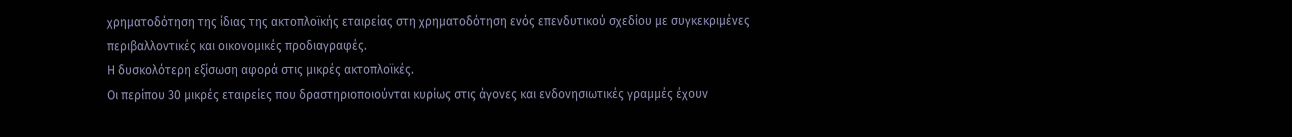χρηματοδότηση της ίδιας της ακτοπλοϊκής εταιρείας στη χρηματοδότηση ενός επενδυτικού σχεδίου με συγκεκριμένες περιβαλλοντικές και οικονομικές προδιαγραφές.
Η δυσκολότερη εξίσωση αφορά στις μικρές ακτοπλοϊκές.
Οι περίπου 30 μικρές εταιρείες που δραστηριοποιούνται κυρίως στις άγονες και ενδονησιωτικές γραμμές έχουν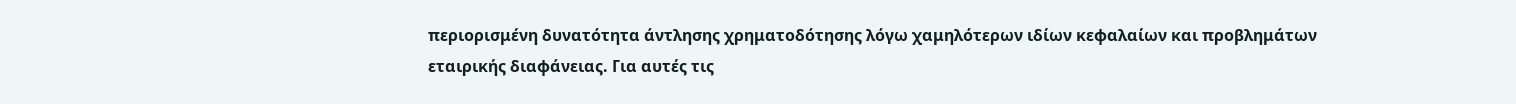περιορισμένη δυνατότητα άντλησης χρηματοδότησης λόγω χαμηλότερων ιδίων κεφαλαίων και προβλημάτων εταιρικής διαφάνειας. Για αυτές τις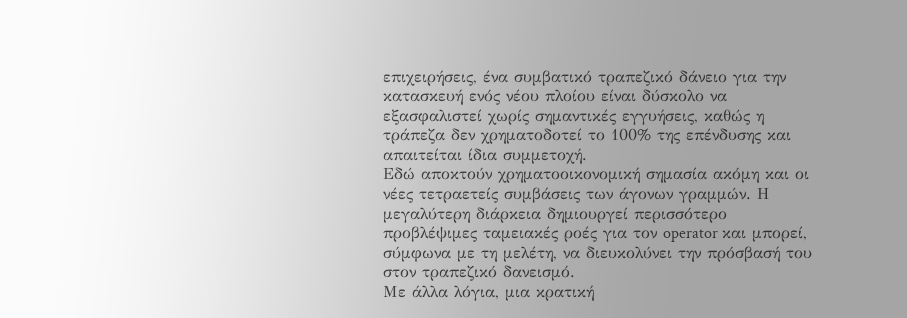επιχειρήσεις, ένα συμβατικό τραπεζικό δάνειο για την κατασκευή ενός νέου πλοίου είναι δύσκολο να εξασφαλιστεί χωρίς σημαντικές εγγυήσεις, καθώς η τράπεζα δεν χρηματοδοτεί το 100% της επένδυσης και απαιτείται ίδια συμμετοχή.
Εδώ αποκτούν χρηματοοικονομική σημασία ακόμη και οι νέες τετραετείς συμβάσεις των άγονων γραμμών. Η μεγαλύτερη διάρκεια δημιουργεί περισσότερο προβλέψιμες ταμειακές ροές για τον operator και μπορεί, σύμφωνα με τη μελέτη, να διευκολύνει την πρόσβασή του στον τραπεζικό δανεισμό.
Με άλλα λόγια, μια κρατική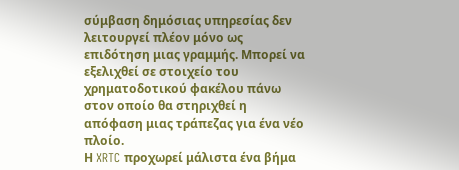σύμβαση δημόσιας υπηρεσίας δεν λειτουργεί πλέον μόνο ως επιδότηση μιας γραμμής. Μπορεί να εξελιχθεί σε στοιχείο του χρηματοδοτικού φακέλου πάνω στον οποίο θα στηριχθεί η απόφαση μιας τράπεζας για ένα νέο πλοίο.
Η XRTC προχωρεί μάλιστα ένα βήμα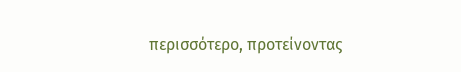περισσότερο, προτείνοντας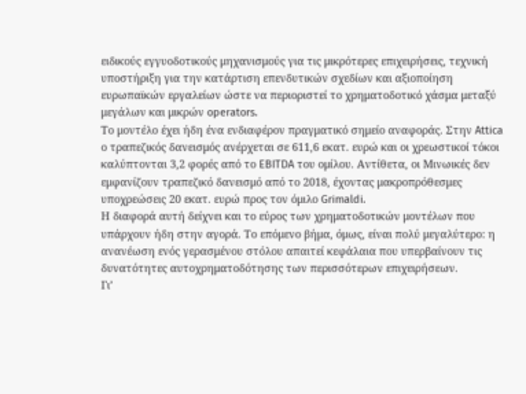ειδικούς εγγυοδοτικούς μηχανισμούς για τις μικρότερες επιχειρήσεις, τεχνική υποστήριξη για την κατάρτιση επενδυτικών σχεδίων και αξιοποίηση ευρωπαϊκών εργαλείων ώστε να περιοριστεί το χρηματοδοτικό χάσμα μεταξύ μεγάλων και μικρών operators.
Το μοντέλο έχει ήδη ένα ενδιαφέρον πραγματικό σημείο αναφοράς. Στην Attica ο τραπεζικός δανεισμός ανέρχεται σε 611,6 εκατ. ευρώ και οι χρεωστικοί τόκοι καλύπτονται 3,2 φορές από το EBITDA του ομίλου. Αντίθετα, οι Μινωικές δεν εμφανίζουν τραπεζικό δανεισμό από το 2018, έχοντας μακροπρόθεσμες υποχρεώσεις 20 εκατ. ευρώ προς τον όμιλο Grimaldi.
Η διαφορά αυτή δείχνει και το εύρος των χρηματοδοτικών μοντέλων που υπάρχουν ήδη στην αγορά. Το επόμενο βήμα, όμως, είναι πολύ μεγαλύτερο: η ανανέωση ενός γερασμένου στόλου απαιτεί κεφάλαια που υπερβαίνουν τις δυνατότητες αυτοχρηματοδότησης των περισσότερων επιχειρήσεων.
Γι’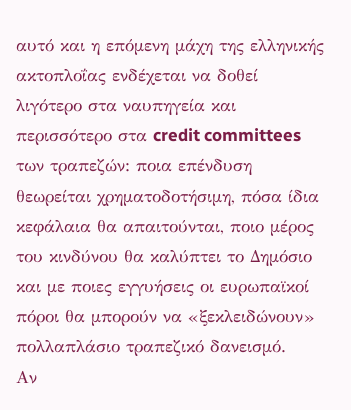αυτό και η επόμενη μάχη της ελληνικής ακτοπλοΐας ενδέχεται να δοθεί λιγότερο στα ναυπηγεία και περισσότερο στα credit committees των τραπεζών: ποια επένδυση θεωρείται χρηματοδοτήσιμη, πόσα ίδια κεφάλαια θα απαιτούνται, ποιο μέρος του κινδύνου θα καλύπτει το Δημόσιο και με ποιες εγγυήσεις οι ευρωπαϊκοί πόροι θα μπορούν να «ξεκλειδώνουν» πολλαπλάσιο τραπεζικό δανεισμό.
Αν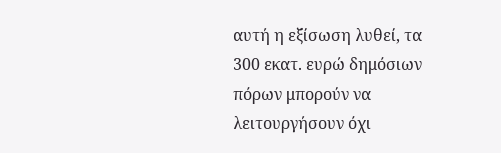αυτή η εξίσωση λυθεί, τα 300 εκατ. ευρώ δημόσιων πόρων μπορούν να λειτουργήσουν όχι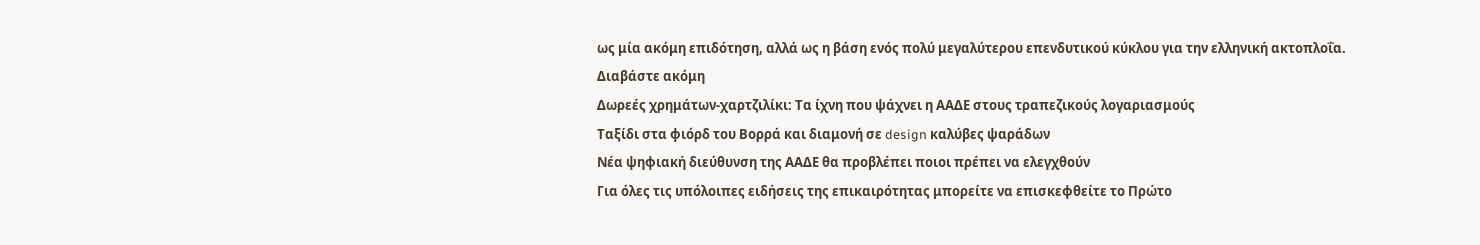ως μία ακόμη επιδότηση, αλλά ως η βάση ενός πολύ μεγαλύτερου επενδυτικού κύκλου για την ελληνική ακτοπλοΐα.
Διαβάστε ακόμη
Δωρεές χρημάτων-χαρτζιλίκι: Τα ίχνη που ψάχνει η ΑΑΔΕ στους τραπεζικούς λογαριασμούς
Ταξίδι στα φιόρδ του Βορρά και διαμονή σε design καλύβες ψαράδων
Νέα ψηφιακή διεύθυνση της ΑΑΔΕ θα προβλέπει ποιοι πρέπει να ελεγχθούν
Για όλες τις υπόλοιπες ειδήσεις της επικαιρότητας μπορείτε να επισκεφθείτε το Πρώτο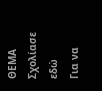ΘΕΜΑ
Σχολίασε εδώ
Για να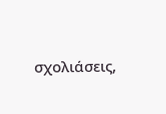σχολιάσεις,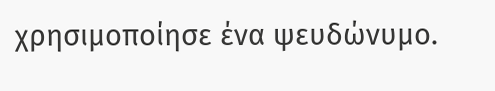χρησιμοποίησε ένα ψευδώνυμο.